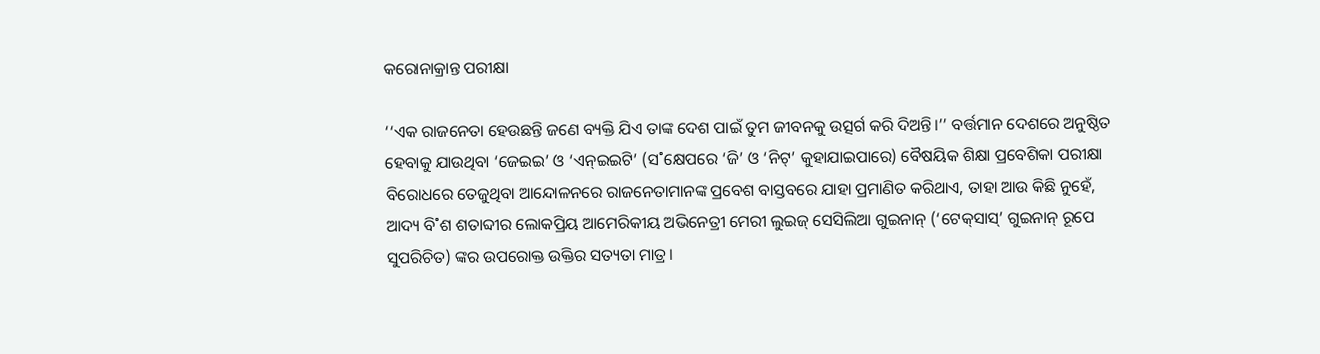କରୋନାକ୍ରାନ୍ତ ପରୀକ୍ଷା

‘‘ଏକ ରାଜନେତା ହେଉଛନ୍ତି ଜଣେ ବ୍ୟକ୍ତି ଯିଏ ତାଙ୍କ ଦେଶ ପାଇଁ ତୁମ ଜୀବନକୁ ଉତ୍ସର୍ଗ କରି ଦିଅନ୍ତି।’’ ବର୍ତ୍ତମାନ ଦେଶରେ ଅନୁଷ୍ଠିତ ହେବାକୁ ଯାଉଥିବା ‘ଜେଇଇ’ ଓ ‘ଏନ୍‌ଇଇଟି’ (ସ˚କ୍ଷେପରେ ‘ଜି’ ଓ ‘ନିଟ୍‌’ କୁହାଯାଇପାରେ) ବୈଷୟିକ ଶିକ୍ଷା ପ୍ରବେଶିକା ପରୀକ୍ଷା ବିରୋଧରେ ତେଜୁଥିବା ଆନ୍ଦୋଳନରେ ରାଜନେତାମାନଙ୍କ ପ୍ରବେଶ ବାସ୍ତବରେ ଯାହା ପ୍ରମାଣିତ କରିଥାଏ, ତାହା ଆଉ କିଛି ନୁହେଁ, ଆଦ୍ୟ ବି˚ଶ ଶତାବ୍ଦୀର ଲୋକପ୍ରିୟ ଆମେରିକୀୟ ଅଭିନେତ୍ରୀ ମେରୀ ଲୁଇଜ୍‌ ସେସିଲିଆ ଗୁଇନାନ୍‌ (‘ଟେକ୍‌ସାସ୍‌’ ଗୁଇନାନ୍‌ ରୂପେ ସୁପରିଚିତ) ଙ୍କର ଉପରୋକ୍ତ ଉକ୍ତିର ସତ୍ୟତା ମାତ୍ର।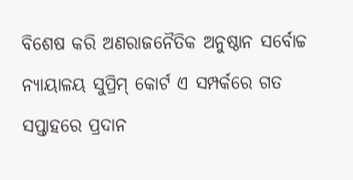ବିଶେଷ କରି ଅଣରାଜନୈତିକ ଅନୁଷ୍ଠାନ ସର୍ବୋଚ୍ଚ ନ୍ୟାୟାଳୟ ସୁପ୍ରିମ୍‌ କୋର୍ଟ ଏ ସମ୍ପର୍କରେ ଗତ ସପ୍ତାହରେ ପ୍ରଦାନ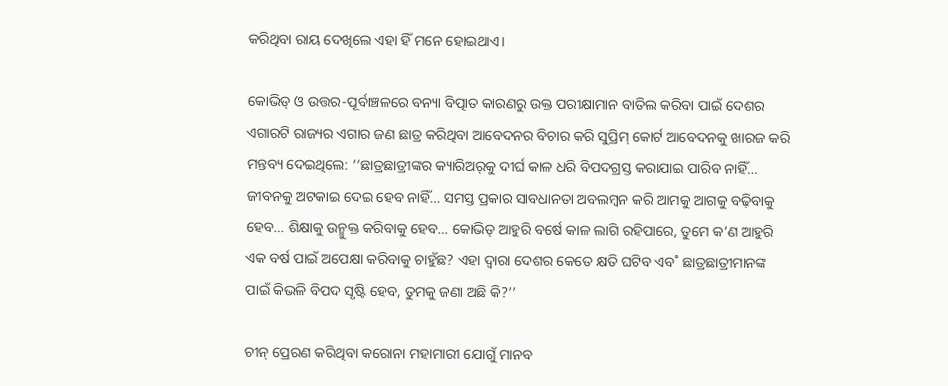କରିଥିବା ରାୟ ଦେଖିଲେ ଏହା ହିଁ ମନେ ହୋଇଥାଏ।

କୋଭିଡ୍‌ ଓ ଉତ୍ତର-ପୂର୍ବାଞ୍ଚଳରେ ବନ୍ୟା ବିତ୍ପାତ କାରଣରୁ ଉକ୍ତ ପରୀକ୍ଷାମାନ ବାତିଲ କରିବା ପାଇଁ ଦେଶର ଏଗାରଟି ରାଜ୍ୟର ଏଗାର ଜଣ ଛାତ୍ର କରିଥିବା ଆବେଦନର ବିଚାର କରି ସୁପ୍ରିମ୍‌ କୋର୍ଟ ଆବେଦନକୁ ଖାରଜ କରି ମନ୍ତବ୍ୟ ଦେଇଥିଲେ: ‘‘ଛାତ୍ରଛାତ୍ରୀଙ୍କର କ୍ୟାରିଅର‌୍‌କୁ ଦୀର୍ଘ କାଳ ଧରି ବିପଦଗ୍ରସ୍ତ କରାଯାଇ ପାରିବ ନାହିଁ… ଜୀବନକୁ ଅଟକାଇ ଦେଇ ହେବ ନାହିଁ… ସମସ୍ତ ପ୍ରକାର ସାବଧାନତା ଅବଲମ୍ବନ କରି ଆମକୁ ଆଗକୁ ବଢ଼ିବାକୁ ହେବ… ଶିକ୍ଷାକୁ ଉନ୍ମୁକ୍ତ କରିବାକୁ ହେବ… କୋଭିଡ୍‌ ଆହୁରି ବର୍ଷେ କାଳ ଲାଗି ରହିପାରେ, ତୁମେ କ’ଣ ଆହୁରି ଏକ ବର୍ଷ ପାଇଁ ଅପେକ୍ଷା କରିବାକୁ ଚାହୁଁଛ? ଏହା ଦ୍ବାରା ଦେଶର କେତେ କ୍ଷତି ଘଟିବ ଏବ˚ ଛାତ୍ରଛାତ୍ରୀମାନଙ୍କ ପାଇଁ କିଭଳି ବିପଦ ସୃଷ୍ଟି ହେବ, ତୁମକୁ ଜଣା ଅଛି କି?’’

ଚୀନ୍‌ ପ୍ରେରଣ କରିଥିବା କରୋନା ମହାମାରୀ ଯୋଗୁଁ ମାନବ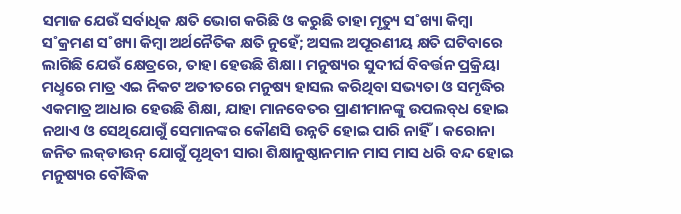ସମାଜ ଯେଉଁ ସର୍ବାଧିକ କ୍ଷତି ଭୋଗ କରିଛି ଓ କରୁଛି ତାହା ମୃତ୍ୟୁ ସ˚ଖ୍ୟା କିମ୍ବା ସ˚କ୍ରମଣ ସ˚ଖ୍ୟା କିମ୍ବା ଅର୍ଥନୈତିକ କ୍ଷତି ନୁହେଁ; ଅସଲ ଅପୂରଣୀୟ କ୍ଷତି ଘଟିବାରେ ଲାଗିଛି ଯେଉଁ କ୍ଷେତ୍ରରେ, ତାହା ହେଉଛି ଶିକ୍ଷା। ମନୁଷ୍ୟର ସୁଦୀର୍ଘ ବିବର୍ତ୍ତନ ପ୍ରକ୍ରିୟା ମଧୢରେ ମାତ୍ର ଏଇ ନିକଟ ଅତୀତରେ ମନୁଷ୍ୟ ହାସଲ କରିଥିବା ସଭ୍ୟତା ଓ ସମୃଦ୍ଧିର ଏକମାତ୍ର ଆଧାର ହେଉଛି ଶିକ୍ଷା, ଯାହା ମାନବେତର ପ୍ରାଣୀମାନଙ୍କୁ ଉପଲବ୍‌ଧ ହୋଇ ନଥାଏ ଓ ସେଥିଯୋଗୁଁ ସେମାନଙ୍କର କୌଣସି ଉନ୍ନତି ହୋଇ ପାରି ନାହିଁ। କରୋନା ଜନିତ ଲକ୍‌ଡାଉନ୍‌ ଯୋଗୁଁ ପୃଥିବୀ ସାରା ଶିକ୍ଷାନୁଷ୍ଠାନମାନ ମାସ ମାସ ଧରି ବନ୍ଦ ହୋଇ ମନୁଷ୍ୟର ବୌଦ୍ଧିକ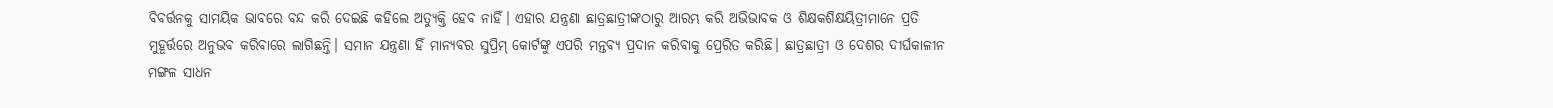ବିବର୍ତ୍ତନକୁ ସାମୟିକ ଭାବରେ ବନ୍ଦ କରି ଦେଇଛି କହିଲେ ଅତ୍ୟୁକ୍ତି ହେବ ନାହିଁ। ଏହାର ଯନ୍ତ୍ରଣା ଛାତ୍ରଛାତ୍ରୀଙ୍କଠାରୁ ଆରମ୍ଭ କରି ଅଭିଭାବକ ଓ ଶିକ୍ଷକଶିକ୍ଷୟିତ୍ରୀମାନେ ପ୍ରତି ମୁହୂର୍ତ୍ତରେ ଅନୁଭବ କରିବାରେ ଲାଗିଛନ୍ତି। ସମାନ ଯନ୍ତ୍ରଣା ହିଁ ମାନ୍ୟବର ସୁପ୍ରିମ୍‌ କୋର୍ଟଙ୍କୁ ଏପରି ମନ୍ତବ୍ୟ ପ୍ରଦାନ କରିବାକୁ ପ୍ରେରିତ କରିଛି। ଛାତ୍ରଛାତ୍ରୀ ଓ ଦେଶର ଦୀର୍ଘକାଳୀନ ମଙ୍ଗଳ ସାଧନ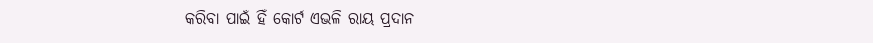କରିବା ପାଇଁ ହିଁ କୋର୍ଟ ଏଭଳି ରାୟ ପ୍ରଦାନ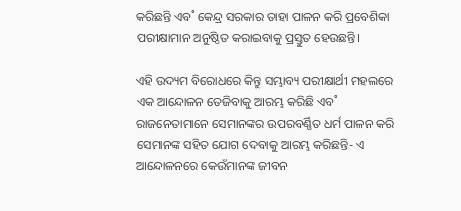କରିଛନ୍ତି ଏବ˚ କେନ୍ଦ୍ର ସରକାର ତାହା ପାଳନ କରି ପ୍ରବେଶିକା ପରୀକ୍ଷାମାନ ଅନୁଷ୍ଠିତ କରାଇବାକୁ ପ୍ରସ୍ତୁତ ହେଉଛନ୍ତି।

ଏହି ଉଦ୍ୟମ ବିରୋଧରେ କିନ୍ତୁ ସମ୍ଭାବ୍ୟ ପରୀକ୍ଷାର୍ଥୀ ମହଲରେ ଏକ ଆନ୍ଦୋଳନ ତେଜିବାକୁ ଆରମ୍ଭ କରିଛି ଏବ˚ ରାଜନେତାମାନେ ସେମାନଙ୍କର ଉପରବର୍ଣ୍ଣିତ ଧର୍ମ ପାଳନ କରି ସେମାନଙ୍କ ସହିତ ଯୋଗ ଦେବାକୁ ଆରମ୍ଭ କରିଛନ୍ତି- ଏ ଆନ୍ଦୋଳନରେ କେଉଁମାନଙ୍କ ଜୀବନ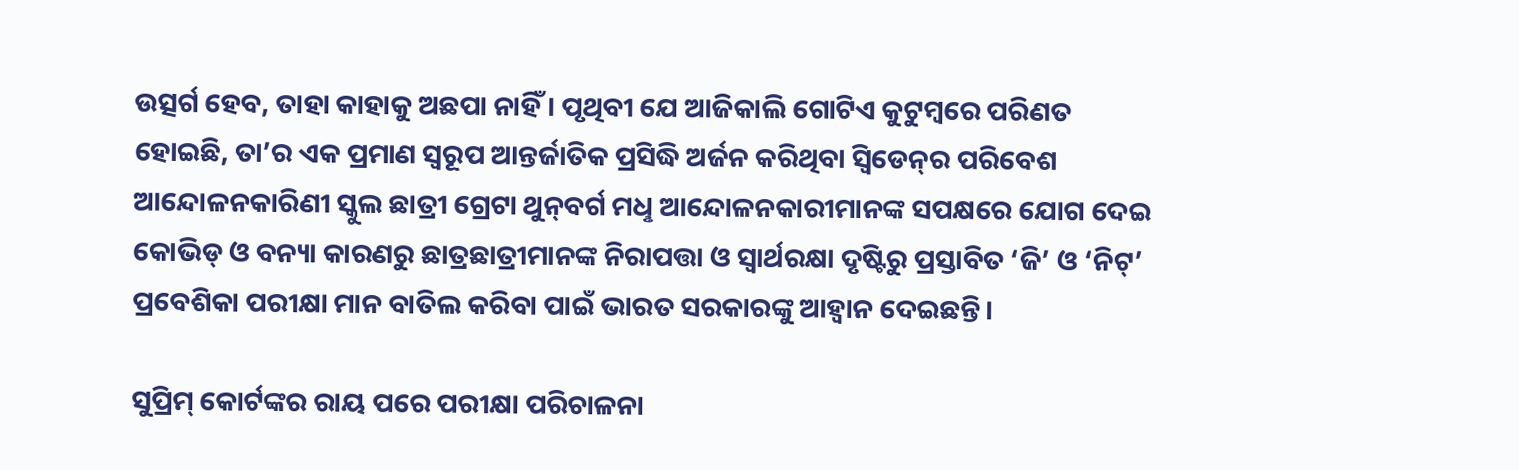ଉତ୍ସର୍ଗ ହେବ, ତାହା କାହାକୁ ଅଛପା ନାହିଁ। ପୃଥିବୀ ଯେ ଆଜିକାଲି ଗୋଟିଏ କୁଟୁମ୍ବରେ ପରିଣତ ହୋଇଛି, ତା’ର ଏକ ପ୍ରମାଣ ସ୍ବରୂପ ଆନ୍ତର୍ଜାତିକ ପ୍ରସିଦ୍ଧି ଅର୍ଜନ କରିଥିବା ସ୍ବିଡେନ୍‌ର ପରିବେଶ ଆନ୍ଦୋଳନକାରିଣୀ ସ୍କୁଲ ଛାତ୍ରୀ ଗ୍ରେଟା ଥୁନ୍‌ବର୍ଗ ମଧୢ ଆନ୍ଦୋଳନକାରୀମାନଙ୍କ ସପକ୍ଷରେ ଯୋଗ ଦେଇ କୋଭିଡ୍‌ ଓ ବନ୍ୟା କାରଣରୁ ଛାତ୍ରଛାତ୍ରୀମାନଙ୍କ ନିରାପତ୍ତା ଓ ସ୍ବାର୍ଥରକ୍ଷା ଦୃଷ୍ଟିରୁ ପ୍ରସ୍ତାବିତ ‘ଜି’ ଓ ‘ନିଟ୍‌’ ପ୍ରବେଶିକା ପରୀକ୍ଷା ମାନ ବାତିଲ କରିବା ପାଇଁ ଭାରତ ସରକାରଙ୍କୁ ଆହ୍ବାନ ଦେଇଛନ୍ତି।

ସୁପ୍ରିମ୍‌ କୋର୍ଟଙ୍କର ରାୟ ପରେ ପରୀକ୍ଷା ପରିଚାଳନା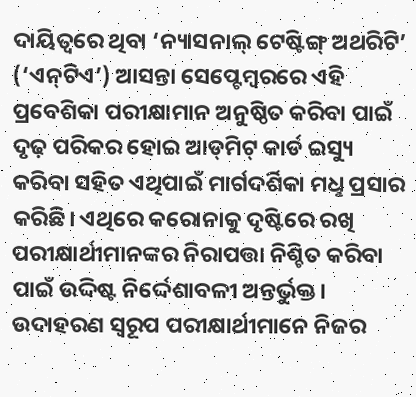ଦାୟିତ୍ବରେ ଥିବା ‘ନ୍ୟାସନାଲ୍‌ ଟେଷ୍ଟିଙ୍ଗ୍‌ ଅଥରିଟି’ (‘ଏନ୍‌ଟିଏ’) ଆସନ୍ତା ସେପ୍ଟେମ୍ବରରେ ଏହି ପ୍ରବେଶିକା ପରୀକ୍ଷାମାନ ଅନୁଷ୍ଠିତ କରିବା ପାଇଁ ଦୃଢ଼ ପରିକର ହୋଇ ଆଡ୍‌ମିଟ୍‌ କାର୍ଡ ଇସ୍ୟୁ କରିବା ସହିତ ଏଥିପାଇଁ ମାର୍ଗଦର୍ଶିକା ମଧୢ ପ୍ରସାର କରିଛି। ଏଥିରେ କରୋନାକୁ ଦୃଷ୍ଟିରେ ରଖି ପରୀକ୍ଷାର୍ଥୀମାନଙ୍କର ନିରାପତ୍ତା ନିଶ୍ଚିତ କରିବା ପାଇଁ ଉଦ୍ଦିଷ୍ଟ ନିର୍ଦ୍ଦେଶାବଳୀ ଅନ୍ତର୍ଭୁକ୍ତ। ଉଦାହରଣ ସ୍ବରୂପ ପରୀକ୍ଷାର୍ଥୀମାନେ ନିଜର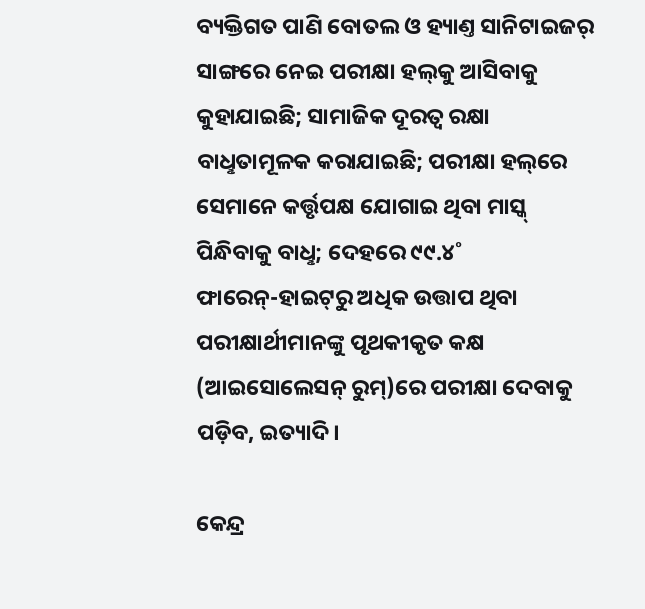ବ୍ୟକ୍ତିଗତ ପାଣି ବୋତଲ ଓ ହ୍ୟାଣ୍ତ ସାନିଟାଇଜର‌୍‌ ସାଙ୍ଗରେ ନେଇ ପରୀକ୍ଷା ହଲ୍‌କୁ ଆସିବାକୁ କୁହାଯାଇଛି; ସାମାଜିକ ଦୂରତ୍ବ ରକ୍ଷା ବାଧୢତାମୂଳକ କରାଯାଇଛି; ପରୀକ୍ଷା ହଲ୍‌ରେ ସେମାନେ କର୍ତ୍ତୃପକ୍ଷ ଯୋଗାଇ ଥିବା ମାସ୍କ୍‌ ପିନ୍ଧିବାକୁ ବାଧୢ; ଦେହରେ ୯୯.୪˚ ଫାରେନ୍‌-ହାଇଟ୍‌ରୁ ଅଧିକ ଉତ୍ତାପ ଥିବା ପରୀକ୍ଷାର୍ଥୀମାନଙ୍କୁ ପୃଥକୀକୃତ କକ୍ଷ (ଆଇସୋଲେସନ୍‌ ରୁମ୍‌)ରେ ପରୀକ୍ଷା ଦେବାକୁ ପଡ଼ିବ, ଇତ୍ୟାଦି।

କେନ୍ଦ୍ର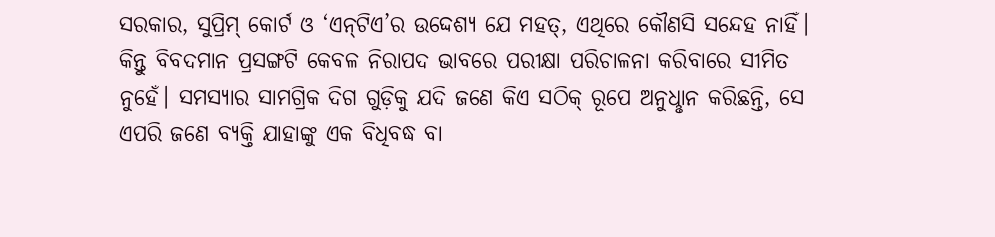ସରକାର, ସୁପ୍ରିମ୍‌ କୋର୍ଟ ଓ ‘ଏନ୍‌ଟିଏ’ର ଉଦ୍ଦେଶ୍ୟ ଯେ ମହତ୍‌, ଏଥିରେ କୌଣସି ସନ୍ଦେହ ନାହିଁ। କିନ୍ତୁ ବିବଦମାନ ପ୍ରସଙ୍ଗଟି କେବଳ ନିରାପଦ ଭାବରେ ପରୀକ୍ଷା ପରିଚାଳନା କରିବାରେ ସୀମିତ ନୁହେଁ। ସମସ୍ୟାର ସାମଗ୍ରିକ ଦିଗ ଗୁଡ଼ିକୁ ଯଦି ଜଣେ କିଏ ସଠିକ୍‌ ରୂପେ ଅନୁଧୢାନ କରିଛନ୍ତି, ସେ ଏପରି ଜଣେ ବ୍ୟକ୍ତି ଯାହାଙ୍କୁ ଏକ ବିଧିବଦ୍ଧ ବା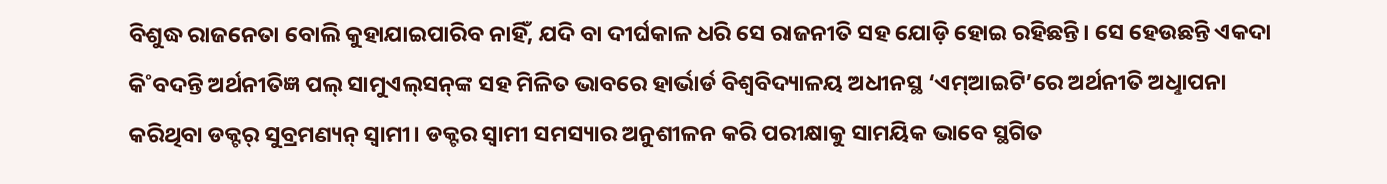ବିଶୁଦ୍ଧ ରାଜନେତା ବୋଲି କୁହାଯାଇପାରିବ ନାହିଁ, ଯଦି ବା ଦୀର୍ଘକାଳ ଧରି ସେ ରାଜନୀତି ସହ ଯୋଡ଼ି ହୋଇ ରହିଛନ୍ତି। ସେ ହେଉଛନ୍ତି ଏକଦା କି˚ବଦନ୍ତି ଅର୍ଥନୀତିଜ୍ଞ ପଲ୍‌ ସାମୁଏଲ୍‌ସନ୍‌ଙ୍କ ସହ ମିଳିତ ଭାବରେ ହାର୍ଭାର୍ଡ ବିଶ୍ବବିଦ୍ୟାଳୟ ଅଧୀନସ୍ଥ ‘ଏମ୍‌ଆଇଟି’ରେ ଅର୍ଥନୀତି ଅଧୢାପନା କରିଥିବା ଡକ୍ଟର‌୍‌ ସୁବ୍ରମଣ୍ୟନ୍‌ ସ୍ବାମୀ। ଡକ୍ଟର ସ୍ବାମୀ ସମସ୍ୟାର ଅନୁଶୀଳନ କରି ପରୀକ୍ଷାକୁ ସାମୟିକ ଭାବେ ସ୍ଥଗିତ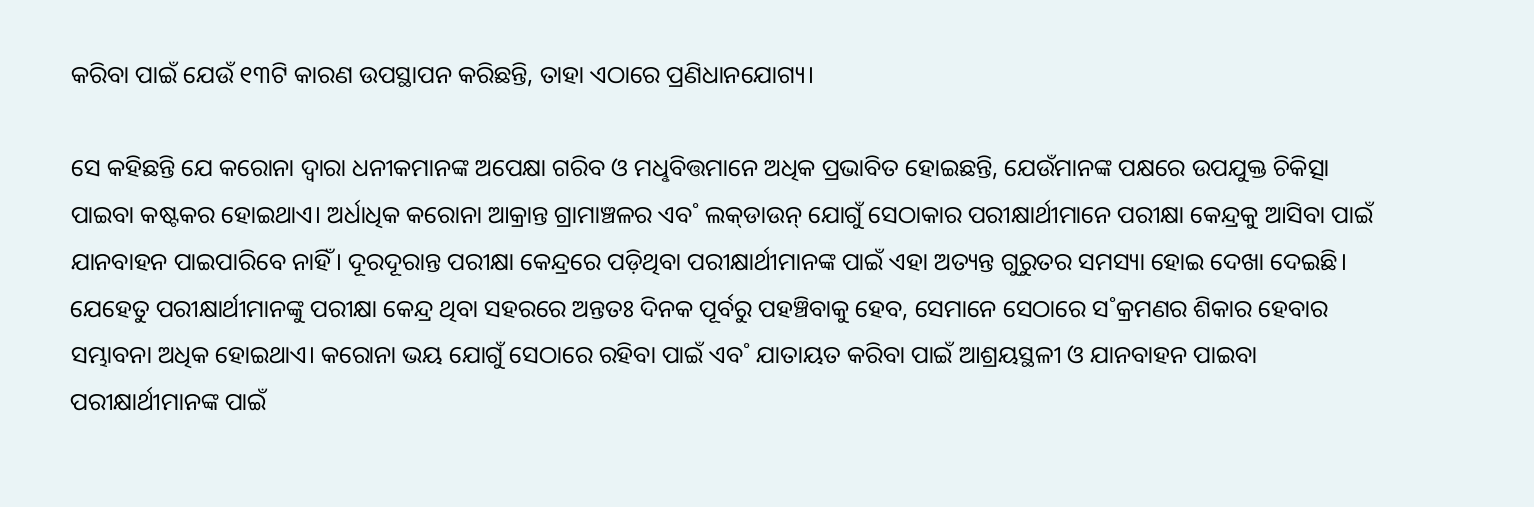କରିବା ପାଇଁ ଯେଉଁ ୧୩ଟି କାରଣ ଉପସ୍ଥାପନ କରିଛନ୍ତି, ତାହା ଏଠାରେ ପ୍ରଣିଧାନଯୋଗ୍ୟ।

ସେ କହିଛନ୍ତି ଯେ କରୋନା ଦ୍ବାରା ଧନୀକମାନଙ୍କ ଅପେକ୍ଷା ଗରିବ ଓ ମଧୢବିତ୍ତମାନେ ଅଧିକ ପ୍ରଭାବିତ ହୋଇଛନ୍ତି, ଯେଉଁମାନଙ୍କ ପକ୍ଷରେ ଉପଯୁକ୍ତ ଚିକିତ୍ସା ପାଇବା କଷ୍ଟକର ହୋଇଥାଏ। ଅର୍ଧାଧିକ କରୋନା ଆକ୍ରାନ୍ତ ଗ୍ରାମାଞ୍ଚଳର ଏବ˚ ଲକ୍‌ଡାଉନ୍‌ ଯୋଗୁଁ ସେଠାକାର ପରୀକ୍ଷାର୍ଥୀମାନେ ପରୀକ୍ଷା କେନ୍ଦ୍ରକୁ ଆସିବା ପାଇଁ ଯାନବାହନ ପାଇପାରିବେ ନାହିଁ। ଦୂରଦୂରାନ୍ତ ପରୀକ୍ଷା କେନ୍ଦ୍ରରେ ପଡ଼ିଥିବା ପରୀକ୍ଷାର୍ଥୀମାନଙ୍କ ପାଇଁ ଏହା ଅତ୍ୟନ୍ତ ଗୁରୁତର ସମସ୍ୟା ହୋଇ ଦେଖା ଦେଇଛି। ଯେହେତୁ ପରୀକ୍ଷାର୍ଥୀମାନଙ୍କୁ ପରୀକ୍ଷା କେନ୍ଦ୍ର ଥିବା ସହରରେ ଅନ୍ତତଃ ଦିନକ ପୂର୍ବରୁ ପହଞ୍ଚିବାକୁ ହେବ, ସେମାନେ ସେଠାରେ ସ˚କ୍ରମଣର ଶିକାର ହେବାର ସମ୍ଭାବନା ଅଧିକ ହୋଇଥାଏ। କରୋନା ଭୟ ଯୋଗୁଁ ସେଠାରେ ରହିବା ପାଇଁ ଏବ˚ ଯାତାୟତ କରିବା ପାଇଁ ଆଶ୍ରୟସ୍ଥଳୀ ଓ ଯାନବାହନ ପାଇବା ପରୀକ୍ଷାର୍ଥୀମାନଙ୍କ ପାଇଁ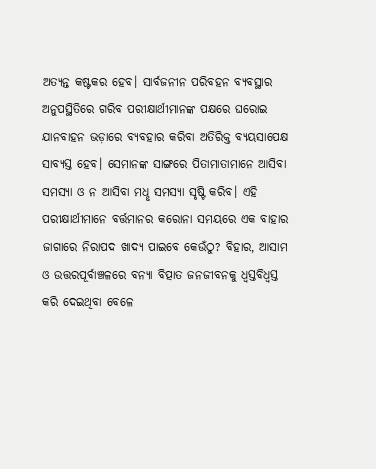ଅତ୍ୟନ୍ତ କଷ୍ଟକର ହେବ। ସାର୍ବଜନୀନ ପରିବହନ ବ୍ୟବସ୍ଥାର ଅନୁପସ୍ଥିତିରେ ଗରିବ ପରୀକ୍ଷାର୍ଥୀମାନଙ୍କ ପକ୍ଷରେ ଘରୋଇ ଯାନବାହନ ଭଡ଼ାରେ ବ୍ୟବହାର କରିବା ଅତିରିକ୍ତ ବ୍ୟୟସାପେକ୍ଷ ସାବ୍ୟସ୍ତ ହେବ। ସେମାନଙ୍କ ସାଙ୍ଗରେ ପିତାମାତାମାନେ ଆସିବା ସମସ୍ୟା ଓ ନ ଆସିବା ମଧୢ ସମସ୍ୟା ସୃଷ୍ଟି କରିବ। ଏହି ପରୀକ୍ଷାର୍ଥୀମାନେ ବର୍ତ୍ତମାନର କରୋନା ସମୟରେ ଏକ ବାହାର ଜାଗାରେ ନିରାପଦ ଖାଦ୍ୟ ପାଇବେ କେଉଁଠୁ? ବିହାର, ଆସାମ ଓ ଉତ୍ତରପୂର୍ବାଞ୍ଚଳରେ ବନ୍ୟା ବିତ୍ପାତ ଜନଜୀବନକୁ ଧ୍ବସ୍ତବିଧ୍ବସ୍ତ କରି ଦେଇଥିବା ବେଳେ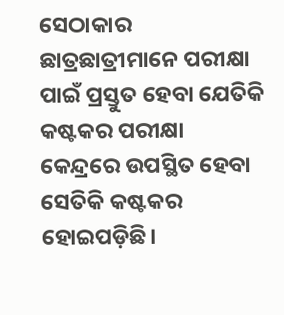ସେଠାକାର ଛାତ୍ରଛାତ୍ରୀମାନେ ପରୀକ୍ଷା ପାଇଁ ପ୍ରସ୍ତୁତ ହେବା ଯେତିକି କଷ୍ଟକର ପରୀକ୍ଷା କେନ୍ଦ୍ରରେ ଉପସ୍ଥିତ ହେବା ସେତିକି କଷ୍ଟକର ହୋଇପଡ଼ିଛି।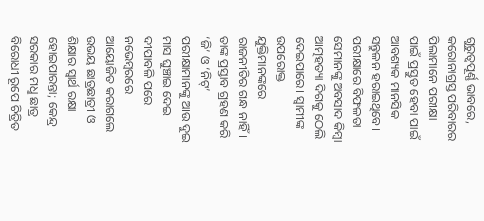ଗୁରୁତ୍ବପୂର୍ଣ୍ଣ ଭାବରେ, କରୋନାଗ୍ରସ୍ତ ପରିବାରର ପିଲାମାନେ ପରୀକ୍ଷା ପାଇଁ ପ୍ରସ୍ତୁତ ହେବା ପାଇଁ ଆବଶ୍ୟକ ମାନସିକ ସନ୍ତୁଳନ ହରାଇଥିବେ। ପରୀକ୍ଷାରେ ବିଫଳତା ସେମାନଙ୍କୁ ଅବସାଦ କିମ୍ବା ଆତ୍ମହତ୍ୟା ଦିଗକୁ ଠେଲି ଦେଇପାରେ। ସ୍ବାମୀଙ୍କ ଉପରୋକ୍ତ ଯୁକ୍ତିମାନଙ୍କରେ ରାଜନୀତିର ଗନ୍ଧ ନାହିଁ। ତାଙ୍କ ପ୍ରସ୍ତାବ ଗ୍ରହଣ କରି ‘ଜି’ ଓ ‘ନିଟ୍‌’ ପରୀକ୍ଷାମାନଙ୍କୁ ଆଉ ଦୁଇ ମାସ ଘୁଞ୍ଚାଇ ଦେଇ ଦୀପାବଳି ପରେ ନଭେମ୍ବରରେ ଆୟୋଜିତ କରାଗଲେ ଉଭୟ ଛାତ୍ରଛାତ୍ରୀ ଓ ଶିକ୍ଷାର ସ୍ବାର୍ଥ ରକ୍ଷା ହୋଇପାରନ୍ତା; କେନ୍ଦ୍ର ସରକାର ମଧୢ ଛାତ୍ର ବିରୋଧୀ ରୂପେ ଚିତ୍ରିତ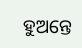ହୁଅନ୍ତେ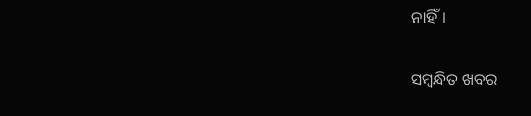ନାହିଁ।

ସମ୍ବନ୍ଧିତ ଖବର